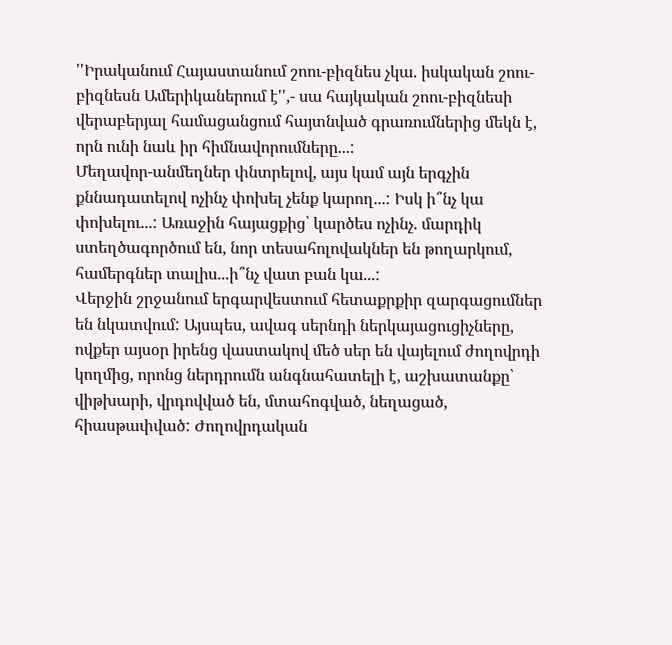''Իրականում Հայաստանում շոու-բիզնես չկա. իսկական շոու-բիզնեսն Ամերիկաներում է'',- սա հայկական շոու-բիզնեսի վերաբերյալ համացանցում հայտնված գրառումներից մեկն է, որն ունի նաև իր հիմնավորումները...:
Մեղավոր-անմեղներ փնտրելով, այս կամ այն երգչին քննադատելով ոչինչ փոխել չենք կարող...: Իսկ ի՞նչ կա փոխելու...: Առաջին հայացքից՝ կարծես ոչինչ. մարդիկ ստեղծագործում են, նոր տեսահոլովակներ են թողարկում, համերգներ տալիս...ի՞նչ վատ բան կա...:
Վերջին շրջանում երգարվեստում հետաքրքիր զարգացումներ են նկատվում: Այսպես, ավագ սերնդի ներկայացուցիչները, ովքեր այսօր իրենց վաստակով մեծ սեր են վայելում ժողովրդի կողմից, որոնց ներդրումն անգնահատելի է, աշխատանքը՝ վիթխարի, վրդովված են, մտահոգված, նեղացած, հիասթափված: Ժողովրդական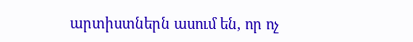արտիստներն ասում են, որ ոչ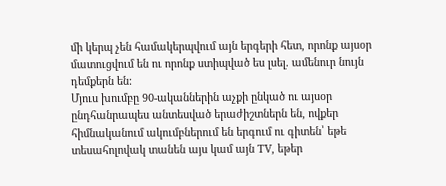մի կերպ չեն համակերպվում այն երգերի հետ, որոնք այսօր մատուցվում են ու որոնք ստիպված ես լսել. ամենուր նույն դեմքերն են:
Մյուս խումբը 90-ականներին աչքի ընկած ու այսօր ընդհանրապես անտեսված երաժիշտներն են, ովքեր հիմնականում ակումբներում են երգում ու գիտեն՝ եթե տեսահոլովակ տանեն այս կամ այն TV, եթեր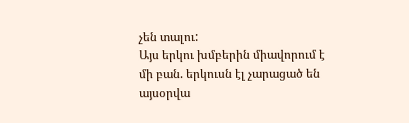չեն տալու:
Այս երկու խմբերին միավորում է մի բան. երկուսն էլ չարացած են այսօրվա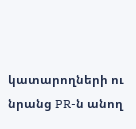կատարողների ու նրանց PR-ն անող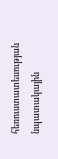հեռուստատեսության նպատակային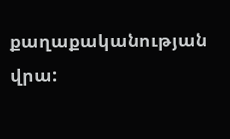քաղաքականության վրա: